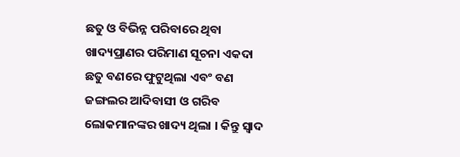ଛତୁ ଓ ବିଭିନ୍ନ ପରିବାରେ ଥିବା ଖାଦ୍ୟପ୍ରାଣର ପରିମାଣ ସୂଚନା ଏକଦା ଛତୁ ବଣରେ ଫୁଟୁଥିଲା ଏବଂ ବଣ ଜଙ୍ଗଲର ଆଦିବାସୀ ଓ ଗରିବ ଲୋକମାନଙ୍କର ଖାଦ୍ୟ ଥିଲା । କିନ୍ତୁ ସ୍ଵାଦ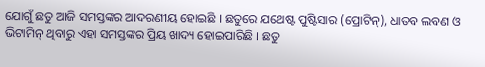ଯୋଗୁଁ ଛତୁ ଆଜି ସମସ୍ତଙ୍କର ଆଦରଣୀୟ ହୋଇଛି । ଛତୁରେ ଯଥେଷ୍ଟ ପୁଷ୍ଟିସାର (ପ୍ରୋଟିନ୍), ଧାତବ ଲବଣ ଓ ଭିଟାମିନ୍ ଥିବାରୁ ଏହା ସମସ୍ତଙ୍କର ପ୍ରିୟ ଖାଦ୍ୟ ହୋଇପାରିଛି । ଛତୁ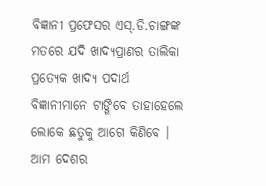ବିଜ୍ଞାନୀ ପ୍ରଫେସର ଏସ୍.ଡି.ଚାଙ୍ଗଙ୍କ ମତରେ ଯଦି ଖାଦ୍ୟପ୍ରାଣର ତାଲିକା ପ୍ରତ୍ୟେକ ଖାଦ୍ୟ ପଦାର୍ଥ ବିଜ୍ଞାନୀମାନେ ଟାଙ୍ଗିବେ ତାହାହେଲେ ଲୋକେ ଛତୁକୁ ଆଗେ କିଣିବେ । ଆମ ଦେଶର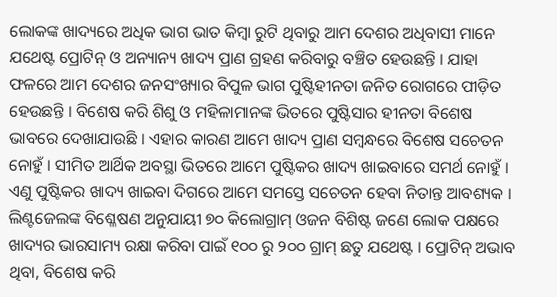ଲୋକଙ୍କ ଖାଦ୍ୟରେ ଅଧିକ ଭାଗ ଭାତ କିମ୍ବା ରୁଟି ଥିବାରୁ ଆମ ଦେଶର ଅଧିବାସୀ ମାନେ ଯଥେଷ୍ଟ ପ୍ରୋଟିନ୍ ଓ ଅନ୍ୟାନ୍ୟ ଖାଦ୍ୟ ପ୍ରାଣ ଗ୍ରହଣ କରିବାରୁ ବଞ୍ଚିତ ହେଉଛନ୍ତି । ଯାହା ଫଳରେ ଆମ ଦେଶର ଜନସଂଖ୍ୟାର ବିପୁଳ ଭାଗ ପୁଷ୍ଟିହୀନତା ଜନିତ ରୋଗରେ ପୀଡ଼ିତ ହେଉଛନ୍ତି । ବିଶେଷ କରି ଶିଶୁ ଓ ମହିଳାମାନଙ୍କ ଭିତରେ ପୁଷ୍ଟିସାର ହୀନତା ବିଶେଷ ଭାବରେ ଦେଖାଯାଉଛି । ଏହାର କାରଣ ଆମେ ଖାଦ୍ୟ ପ୍ରାଣ ସମ୍ବନ୍ଧରେ ବିଶେଷ ସଚେତନ ନୋହୁଁ । ସୀମିତ ଆର୍ଥିକ ଅବସ୍ଥା ଭିତରେ ଆମେ ପୁଷ୍ଟିକର ଖାଦ୍ୟ ଖାଇବାରେ ସମର୍ଥ ନୋହୁଁ । ଏଣୁ ପୁଷ୍ଟିକର ଖାଦ୍ୟ ଖାଇବା ଦିଗରେ ଆମେ ସମସ୍ତେ ସଚେତନ ହେବା ନିତାନ୍ତ ଆବଶ୍ୟକ । ଲିଣ୍ଟଜେଲଙ୍କ ବିଶ୍ଳେଷଣ ଅନୁଯାୟୀ ୭୦ କିଲୋଗ୍ରାମ୍ ଓଜନ ବିଶିଷ୍ଟ ଜଣେ ଲୋକ ପକ୍ଷରେ ଖାଦ୍ୟର ଭାରସାମ୍ୟ ରକ୍ଷା କରିବା ପାଇଁ ୧୦୦ ରୁ ୨୦୦ ଗ୍ରାମ୍ ଛତୁ ଯଥେଷ୍ଟ । ପ୍ରୋଟିନ୍ ଅଭାବ ଥିବା, ବିଶେଷ କରି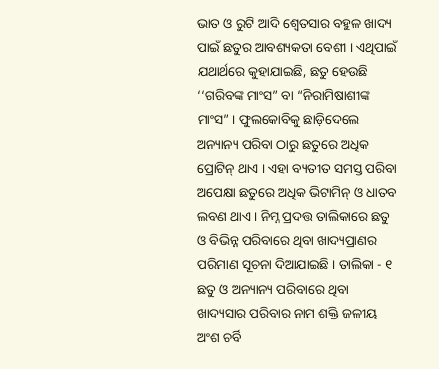ଭାତ ଓ ରୁଟି ଆଦି ଶ୍ଵେତସାର ବହୁଳ ଖାଦ୍ୟ ପାଇଁ ଛତୁର ଆବଶ୍ୟକତା ବେଶୀ । ଏଥିପାଇଁ ଯଥାର୍ଥରେ କୁହାଯାଇଛି, ଛତୁ ହେଉଛି ‘‘ଗରିବଙ୍କ ମାଂସ” ବା “ନିରାମିଷାଶୀଙ୍କ ମାଂସ” । ଫୁଲକୋବିକୁ ଛାଡ଼ିଦେଲେ ଅନ୍ୟାନ୍ୟ ପରିବା ଠାରୁ ଛତୁରେ ଅଧିକ ପ୍ରୋଟିନ୍ ଥାଏ । ଏହା ବ୍ୟତୀତ ସମସ୍ତ ପରିବା ଅପେକ୍ଷା ଛତୁରେ ଅଧିକ ଭିଟାମିନ୍ ଓ ଧାତବ ଲବଣ ଥାଏ । ନିମ୍ନ ପ୍ରଦତ୍ତ ତାଲିକାରେ ଛତୁ ଓ ବିଭିନ୍ନ ପରିବାରେ ଥିବା ଖାଦ୍ୟପ୍ରାଣର ପରିମାଣ ସୂଚନା ଦିଆଯାଇଛି । ତାଲିକା - ୧ ଛତୁ ଓ ଅନ୍ୟାନ୍ୟ ପରିବାରେ ଥିବା ଖାଦ୍ୟସାର ପରିବାର ନାମ ଶକ୍ତି ଜଳୀୟ ଅଂଶ ଚର୍ବି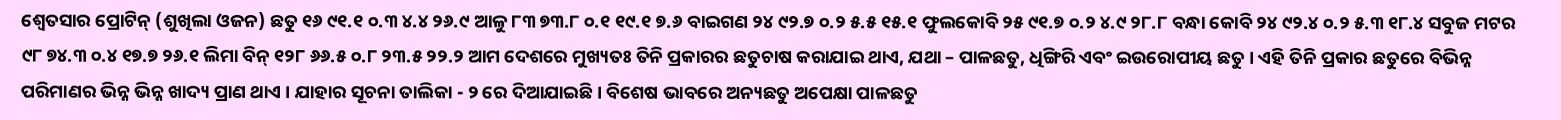ଶ୍ଵେତସାର ପ୍ରୋଟିନ୍ (ଶୁଖିଲା ଓଜନ) ଛତୁ ୧୬ ୯୧.୧ ୦.୩ ୪.୪ ୨୬.୯ ଆଳୁ ୮୩ ୭୩.୮ ୦.୧ ୧୯.୧ ୭.୬ ବାଇଗଣ ୨୪ ୯୨.୭ ୦.୨ ୫.୫ ୧୫.୧ ଫୁଲକୋବି ୨୫ ୯୧.୭ ୦.୨ ୪.୯ ୨୮.୮ ବନ୍ଧା କୋବି ୨୪ ୯୨.୪ ୦.୨ ୫.୩ ୧୮.୪ ସବୁଜ ମଟର ୯୮ ୭୪.୩ ୦.୪ ୧୭.୭ ୨୬.୧ ଲିମା ବିନ୍ ୧୨୮ ୬୬.୫ ୦.୮ ୨୩.୫ ୨୨.୨ ଆମ ଦେଶରେ ମୁଖ୍ୟତଃ ତିନି ପ୍ରକାରର ଛତୁଚାଷ କରାଯାଇ ଥାଏ, ଯଥା – ପାଳଛତୁ, ଧିଙ୍ଗିରି ଏବଂ ଇଉରୋପୀୟ ଛତୁ । ଏହି ତିନି ପ୍ରକାର ଛତୁରେ ବିଭିନ୍ନ ପରିମାଣର ଭିନ୍ନ ଭିନ୍ନ ଖାଦ୍ୟ ପ୍ରାଣ ଥାଏ । ଯାହାର ସୂଚନା ତାଲିକା - ୨ ରେ ଦିଆଯାଇଛି । ବିଶେଷ ଭାବରେ ଅନ୍ୟଛତୁ ଅପେକ୍ଷା ପାଳଛତୁ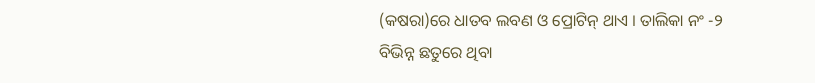(କଷରା)ରେ ଧାତବ ଲବଣ ଓ ପ୍ରୋଟିନ୍ ଥାଏ । ତାଲିକା ନଂ -୨ ବିଭିନ୍ନ ଛତୁରେ ଥିବା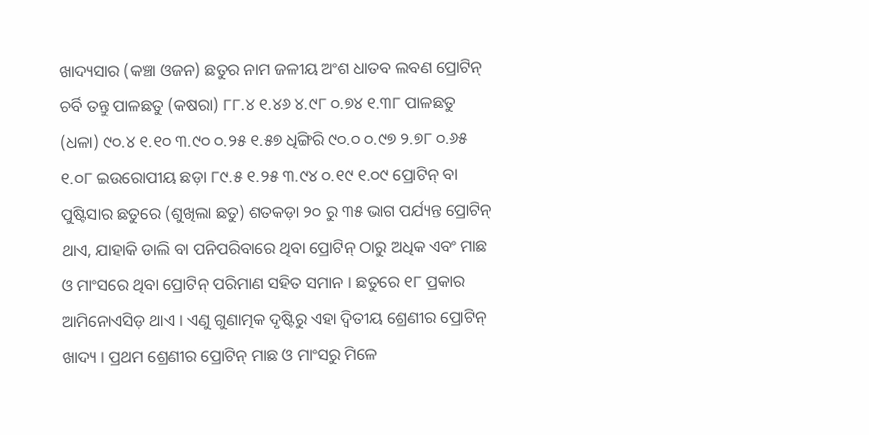ଖାଦ୍ୟସାର (କଞ୍ଚା ଓଜନ) ଛତୁର ନାମ ଜଳୀୟ ଅଂଶ ଧାତବ ଲବଣ ପ୍ରୋଟିନ୍ ଚର୍ବି ତନ୍ତୁ ପାଳଛତୁ (କଷରା) ୮୮.୪ ୧.୪୬ ୪.୯୮ ୦.୭୪ ୧.୩୮ ପାଳଛତୁ (ଧଳା) ୯୦.୪ ୧.୧୦ ୩.୯୦ ୦.୨୫ ୧.୫୭ ଧିଙ୍ଗିରି ୯୦.୦ ୦.୯୭ ୨.୭୮ ୦.୬୫ ୧.୦୮ ଇଉରୋପୀୟ ଛଡ଼ା ୮୯.୫ ୧.୨୫ ୩.୯୪ ୦.୧୯ ୧.୦୯ ପ୍ରୋଟିନ୍ ବା ପୁଷ୍ଟିସାର ଛତୁରେ (ଶୁଖିଲା ଛତୁ) ଶତକଡ଼ା ୨୦ ରୁ ୩୫ ଭାଗ ପର୍ଯ୍ୟନ୍ତ ପ୍ରୋଟିନ୍ ଥାଏ, ଯାହାକି ଡାଲି ବା ପନିପରିବାରେ ଥିବା ପ୍ରୋଟିନ୍ ଠାରୁ ଅଧିକ ଏବଂ ମାଛ ଓ ମାଂସରେ ଥିବା ପ୍ରୋଟିନ୍ ପରିମାଣ ସହିତ ସମାନ । ଛତୁରେ ୧୮ ପ୍ରକାର ଆମିନୋଏସିଡ଼ ଥାଏ । ଏଣୁ ଗୁଣାତ୍ମକ ଦୃଷ୍ଟିରୁ ଏହା ଦ୍ଵିତୀୟ ଶ୍ରେଣୀର ପ୍ରୋଟିନ୍ ଖାଦ୍ୟ । ପ୍ରଥମ ଶ୍ରେଣୀର ପ୍ରୋଟିନ୍ ମାଛ ଓ ମାଂସରୁ ମିଳେ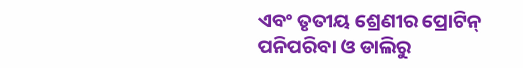ଏବଂ ତୃତୀୟ ଶ୍ରେଣୀର ପ୍ରୋଟିନ୍ ପନିପରିବା ଓ ଡାଲିରୁ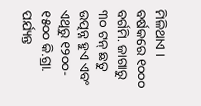ମିଳିଥାଏ । ବର୍ଷକରେ ୧୦୦୦ ବର୍ଗମି. ଜାଗାରୁ ୩୦ ଟନ୍ ଛତୁ ଉତ୍ପନ୍ନ ହୁଏ ଏବଂ ଏଥିରୁ ୧୨୦୦- ୧୫୦୦ କି.ଗ୍ରା. ପର୍ଯ୍ୟନ୍ତ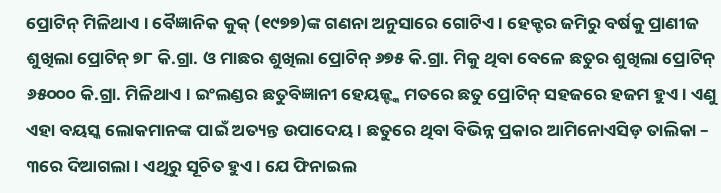ପ୍ରୋଟିନ୍ ମିଳିଥାଏ । ବୈଜ୍ଞାନିକ କୁକ୍ (୧୯୭୭)ଙ୍କ ଗଣନା ଅନୁସାରେ ଗୋଟିଏ । ହେକ୍ଟର ଜମିରୁ ବର୍ଷକୁ ପ୍ରାଣୀଜ ଶୁଖିଲା ପ୍ରୋଟିନ୍ ୭୮ କି.ଗ୍ରା. ଓ ମାଛର ଶୁଖିଲା ପ୍ରୋଟିନ୍ ୬୭୫ କି.ଗ୍ରା. ମିକୁ ଥିବା ବେଳେ ଛତୁର ଶୁଖିଲା ପ୍ରୋଟିନ୍ ୬୫୦୦୦ କି.ଗ୍ରା. ମିଳିଥାଏ । ଇଂଲଣ୍ଡର ଛତୁବିଜ୍ଞାନୀ ହେୟଜ୍ଙ୍କ ମତରେ ଛତୁ ପ୍ରୋଟିନ୍ ସହଜରେ ହଜମ ହୁଏ । ଏଣୁ ଏହା ବୟସ୍କ ଲୋକମାନଙ୍କ ପାଇଁ ଅତ୍ୟନ୍ତ ଉପାଦେୟ । ଛତୁରେ ଥିବା ବିଭିନ୍ନ ପ୍ରକାର ଆମିନୋଏସିଡ଼ ତାଲିକା – ୩ରେ ଦିଆଗଲା । ଏଥିରୁ ସୂଚିତ ହୁଏ । ଯେ ଫିନାଇଲ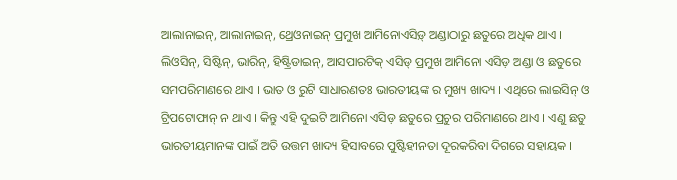ଆଲାନାଇନ୍, ଆଲାନାଇନ୍, ଥ୍ରେଓନାଇନ୍ ପ୍ରମୁଖ ଆମିନୋଏସିଡ଼୍ ଅଣ୍ଡାଠାରୁ ଛତୁରେ ଅଧିକ ଥାଏ । ଲିଓସିନ୍, ସିଷ୍ଟିନ୍, ଭାରିନ୍, ହିଷ୍ଟ୍ରିଡାଇନ୍, ଆସପାରଟିକ୍ ଏସିଡ୍ ପ୍ରମୁଖ ଆମିନୋ ଏସିଡ଼ ଅଣ୍ଡା ଓ ଛତୁରେ ସମପରିମାଣରେ ଥାଏ । ଭାତ ଓ ରୁଟି ସାଧାରଣତଃ ଭାରତୀୟଙ୍କ ର ମୁଖ୍ୟ ଖାଦ୍ୟ । ଏଥିରେ ଲାଇସିନ୍ ଓ ଟ୍ରିପଟୋଫାନ୍ ନ ଥାଏ । କିନ୍ତୁ ଏହି ଦୁଇଟି ଆମିନୋ ଏସିଡ଼ ଛତୁରେ ପ୍ରଚୁର ପରିମାଣରେ ଥାଏ । ଏଣୁ ଛତୁ ଭାରତୀୟମାନଙ୍କ ପାଇଁ ଅତି ଉତ୍ତମ ଖାଦ୍ୟ ହିସାବରେ ପୁଷ୍ଟିହୀନତା ଦୂରକରିବା ଦିଗରେ ସହାୟକ ।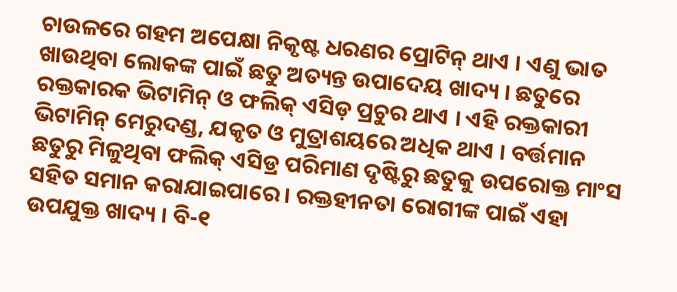ଚାଉଳରେ ଗହମ ଅପେକ୍ଷା ନିକୃଷ୍ଟ ଧରଣର ପ୍ରୋଟିନ୍ ଥାଏ । ଏଣୁ ଭାତ ଖାଉଥିବା ଲୋକଙ୍କ ପାଇଁ ଛତୁ ଅତ୍ୟନ୍ତ ଉପାଦେୟ ଖାଦ୍ୟ । ଛତୁରେ ରକ୍ତକାରକ ଭିଟାମିନ୍ ଓ ଫଲିକ୍ ଏସିଡ଼ ପ୍ରଚୁର ଥାଏ । ଏହି ରକ୍ତକାରୀ ଭିଟାମିନ୍ ମେରୁଦଣ୍ଡ, ଯକୃତ ଓ ମୁତ୍ରାଶୟରେ ଅଧିକ ଥାଏ । ବର୍ତ୍ତମାନ ଛତୁରୁ ମିଳୁଥିବା ଫଲିକ୍ ଏସିଡ୍ର ପରିମାଣ ଦୃଷ୍ଟିରୁ ଛତୁକୁ ଉପରୋକ୍ତ ମାଂସ ସହିତ ସମାନ କରାଯାଇପାରେ । ରକ୍ତହୀନତା ରୋଗୀଙ୍କ ପାଇଁ ଏହା ଉପଯୁକ୍ତ ଖାଦ୍ୟ । ବି-୧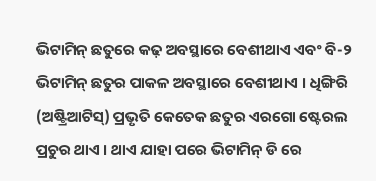ଭିଟାମିନ୍ ଛତୁରେ କଢ଼ ଅବସ୍ଥାରେ ବେଶୀଥାଏ ଏବଂ ବି-୨ ଭିଟାମିନ୍ ଛତୁର ପାକଳ ଅବସ୍ଥାରେ ବେଶୀଥାଏ । ଧିଙ୍ଗିରି (ଅଷ୍ଟ୍ରିଆଟିସ୍) ପ୍ରଭୃତି କେତେକ ଛତୁର ଏରଗୋ ଷ୍ଟେରଲ ପ୍ରଚୁର ଥାଏ । ଥାଏ ଯାହା ପରେ ଭିଟାମିନ୍ ଡି ରେ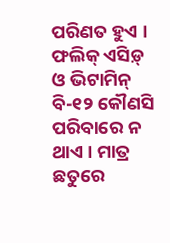ପରିଣତ ହୁଏ । ଫଲିକ୍ ଏସିଡ଼୍ ଓ ଭିଟାମିନ୍ ବି-୧୨ କୌଣସି ପରିବାରେ ନ ଥାଏ । ମାତ୍ର ଛତୁରେ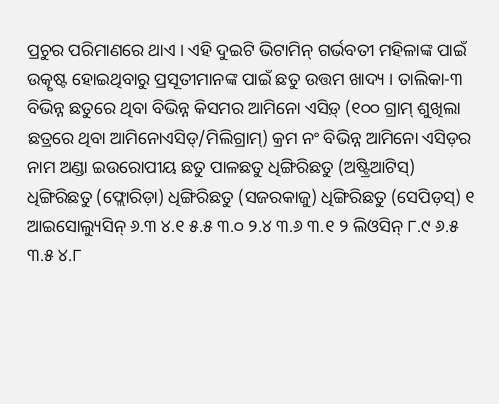ପ୍ରଚୁର ପରିମାଣରେ ଥାଏ । ଏହି ଦୁଇଟି ଭିଟାମିନ୍ ଗର୍ଭବତୀ ମହିଳାଙ୍କ ପାଇଁ ଉତ୍କୃଷ୍ଟ ହୋଇଥିବାରୁ ପ୍ରସୂତୀମାନଙ୍କ ପାଇଁ ଛତୁ ଉତ୍ତମ ଖାଦ୍ୟ । ତାଲିକା-୩ ବିଭିନ୍ନ ଛତୁରେ ଥିବା ବିଭିନ୍ନ କିସମର ଆମିନୋ ଏସିଡ଼୍ (୧୦୦ ଗ୍ରାମ୍ ଶୁଖିଲା ଛତ୍ରରେ ଥିବା ଆମିନୋଏସିଡ୍/ମିଲିଗ୍ରାମ୍) କ୍ରମ ନଂ ବିଭିନ୍ନ ଆମିନୋ ଏସିଡ଼ର ନାମ ଅଣ୍ଡା ଇଉରୋପୀୟ ଛତୁ ପାଳଛତୁ ଧିଙ୍ଗିରିଛତୁ (ଅଷ୍ଟ୍ରିଆଟିସ୍) ଧିଙ୍ଗିରିଛତୁ (ଫ୍ଲୋରିଡ଼ା) ଧିଙ୍ଗିରିଛତୁ (ସଜରକାଜୁ) ଧିଙ୍ଗିରିଛତୁ (ସେପିଡ଼ସ୍) ୧ ଆଇସୋଲ୍ୟୁସିନ୍ ୬.୩ ୪.୧ ୫.୫ ୩.୦ ୨.୪ ୩.୬ ୩.୧ ୨ ଲିଓସିନ୍ ୮.୯ ୬.୫ ୩.୫ ୪.୮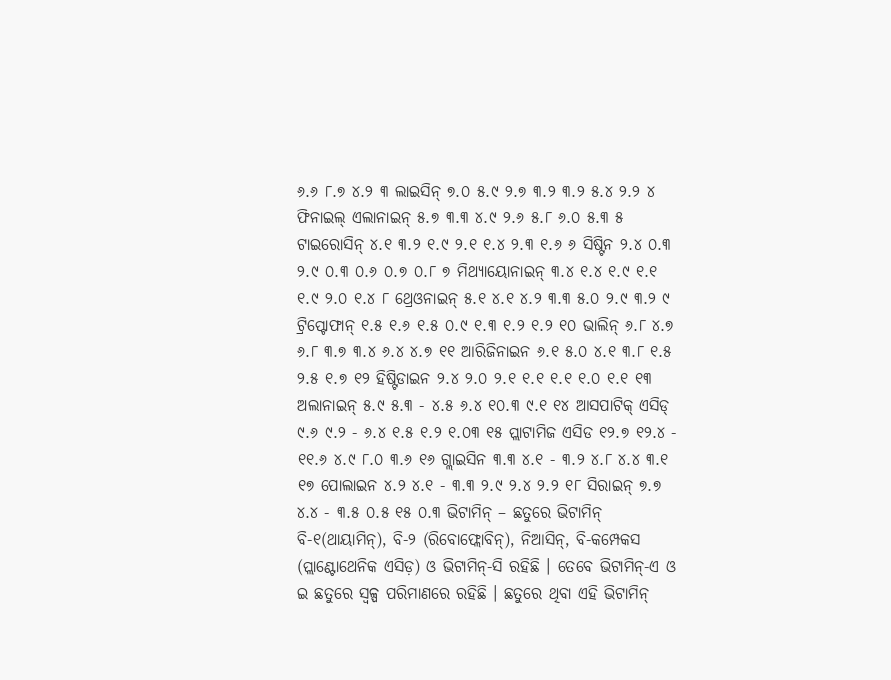୬.୬ ୮.୭ ୪.୨ ୩ ଲାଇସିନ୍ ୭.୦ ୫.୯ ୨.୭ ୩.୨ ୩.୨ ୫.୪ ୨.୨ ୪ ଫିନାଇଲ୍ ଏଲାନାଇନ୍ ୫.୭ ୩.୩ ୪.୯ ୨.୬ ୫.୮ ୬.୦ ୫.୩ ୫ ଟାଇରୋସିନ୍ ୪.୧ ୩.୨ ୧.୯ ୨.୧ ୧.୪ ୨.୩ ୧.୬ ୬ ସିଷ୍ଟିନ ୨.୪ ୦.୩ ୨.୯ ୦.୩ ୦.୬ ୦.୭ ୦.୮ ୭ ମିଥ୍ୟାୟୋନାଇନ୍ ୩.୪ ୧.୪ ୧.୯ ୧.୧ ୧.୯ ୨.୦ ୧.୪ ୮ ଥ୍ରେଓନାଇନ୍ ୫.୧ ୪.୧ ୪.୨ ୩.୩ ୫.୦ ୨.୯ ୩.୨ ୯ ଟ୍ରିପ୍ଟୋଫାନ୍ ୧.୫ ୧.୬ ୧.୫ ୦.୯ ୧.୩ ୧.୨ ୧.୨ ୧୦ ଭାଲିନ୍ ୬.୮ ୪.୭ ୬.୮ ୩.୭ ୩.୪ ୬.୪ ୪.୭ ୧୧ ଆରିଜିନାଇନ ୬.୧ ୫.୦ ୪.୧ ୩.୮ ୧.୫ ୨.୫ ୧.୭ ୧୨ ହିଷ୍ଟିଡାଇନ ୨.୪ ୨.୦ ୨.୧ ୧.୧ ୧.୧ ୧.୦ ୧.୧ ୧୩ ଅଲାନାଇନ୍ ୫.୯ ୫.୩ - ୪.୫ ୬.୪ ୧୦.୩ ୯.୧ ୧୪ ଆସପାଟିକ୍ ଏସିଡ୍ ୯.୬ ୯.୨ - ୬.୪ ୧.୫ ୧.୨ ୧.୦୩ ୧୫ ପ୍ଲାଟାମିଜ ଏସିଡ ୧୨.୭ ୧୨.୪ - ୧୧.୬ ୪.୯ ୮.୦ ୩.୬ ୧୬ ଗ୍ଲାଇସିନ ୩.୩ ୪.୧ - ୩.୨ ୪.୮ ୪.୪ ୩.୧ ୧୭ ପୋଲାଇନ ୪.୨ ୪.୧ - ୩.୩ ୨.୯ ୨.୪ ୨.୨ ୧୮ ସିରାଇନ୍ ୭.୭ ୪.୪ - ୩.୫ ୦.୫ ୧୫ ୦.୩ ଭିଟାମିନ୍ – ଛତୁରେ ଭିଟାମିନ୍ ବି-୧(ଥାୟାମିନ୍), ବି-୨ (ରିବୋଫ୍ଲୋବିନ୍), ନିଆସିନ୍, ବି-କମ୍ପେକସ (ପ୍ଲାଣ୍ଟୋଥେନିକ ଏସିଡ଼) ଓ ଭିଟାମିନ୍-ସି ରହିଛି । ତେବେ ଭିଟାମିନ୍-ଏ ଓ ଇ ଛତୁରେ ସ୍ଵଳ୍ପ ପରିମାଣରେ ରହିଛି । ଛତୁରେ ଥିବା ଏହି ଭିଟାମିନ୍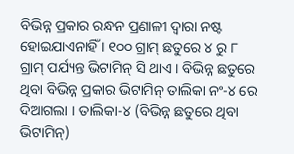ବିଭିନ୍ନ ପ୍ରକାର ରନ୍ଧନ ପ୍ରଣାଳୀ ଦ୍ଵାରା ନଷ୍ଟ ହୋଇଯାଏନାହିଁ । ୧୦୦ ଗ୍ରାମ୍ ଛତୁରେ ୪ ରୁ ୮ ଗ୍ରାମ୍ ପର୍ଯ୍ୟନ୍ତ ଭିଟାମିନ୍ ସି ଥାଏ । ବିଭିନ୍ନ ଛତୁରେ ଥିବା ବିଭିନ୍ନ ପ୍ରକାର ଭିଟାମିନ୍ ତାଲିକା ନଂ-୪ ରେ ଦିଆଗଲା । ତାଲିକା-୪ (ବିଭିନ୍ନ ଛତୁରେ ଥିବା ଭିଟାମିନ୍)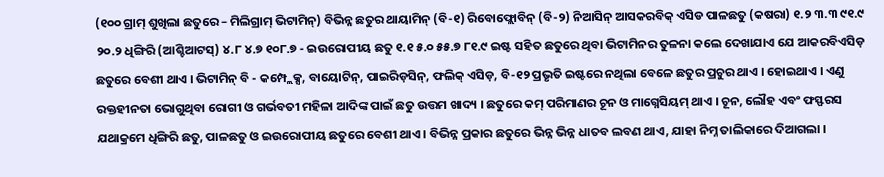(୧୦୦ ଗ୍ରାମ୍ ଶୁଖିଲା ଛତୁରେ – ମିଲିଗ୍ରାମ୍ ଭିଟାମିନ୍) ବିଭିନ୍ନ ଛତୁର ଥାୟାମିନ୍ (ବି-୧) ରିବୋଫ୍ଲୋବିନ୍ (ବି-୨) ନିଆସିନ୍ ଆସକରବିକ୍ ଏସିଡ ପାଳଛତୁ (କଷରା) ୧.୨ ୩.୩ ୯୧.୯ ୨୦.୨ ଧିଙ୍ଗିରି (ଆଶ୍ଚିଆଟସ୍) ୪.୮ ୪.୭ ୧୦୮.୭ - ଇଉରୋପୀୟ ଛତୁ ୧.୧ ୫.୦ ୫୫.୭ ୮୧.୯ ଇଷ୍ଟ ସହିତ ଛତୁରେ ଥିବା ଭିଟାମିନର ତୁଳନା କଲେ ଦେଖାଯାଏ ଯେ ଆକରବିଏସିଡ଼ ଛତୁରେ ବେଶୀ ଥାଏ । ଭିଟାମିନ୍ ବି - କମ୍ପ୍ଲେକ୍ସ, ବାୟୋଟିନ୍, ପାଇରିଡ଼ସିନ୍, ଫଲିକ୍ ଏସିଡ଼, ବି-୧୨ ପ୍ରଭୃତି ଇଷ୍ଟରେ ନଥିଲା ବେଳେ ଛତୁର ପ୍ରଚୁର ଥାଏ । ହୋଇଥାଏ । ଏଣୁ ରକ୍ତହୀନତା ଭୋଗୁଥିବା ରୋଗୀ ଓ ଗର୍ଭବତୀ ମହିଳା ଆଦିଙ୍କ ପାଇଁ ଛତୁ ଉତ୍ତମ ଖାଦ୍ୟ । ଛତୁରେ କମ୍ ପରିମାଣର ଚୂନ ଓ ମାଗ୍ନେସିୟମ୍ ଥାଏ । ଚୂନ, ଲୌହ ଏବଂ ଫସ୍ଫରସ ଯଥାକ୍ରମେ ଧିଙ୍ଗିରି ଛତୁ, ପାଳଛତୁ ଓ ଇଉରୋପୀୟ ଛତୁରେ ବେଶୀ ଥାଏ । ବିଭିନ୍ନ ପ୍ରକାର ଛତୁରେ ଭିନ୍ନ ଭିନ୍ନ ଧାତବ ଲବଣ ଥାଏ, ଯାହା ନିମ୍ନ ତାଲିକାରେ ଦିଆଗଲା ।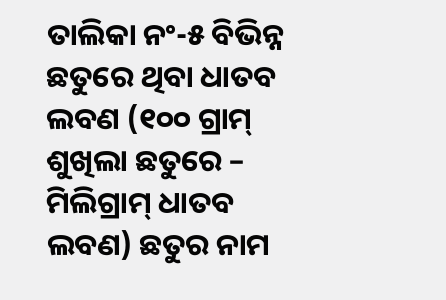ତାଲିକା ନଂ-୫ ବିଭିନ୍ନ ଛତୁରେ ଥିବା ଧାତବ ଲବଣ (୧୦୦ ଗ୍ରାମ୍ ଶୁଖିଲା ଛତୁରେ – ମିଲିଗ୍ରାମ୍ ଧାତବ ଲବଣ) ଛତୁର ନାମ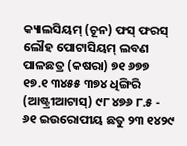କ୍ୟାଲସିୟମ୍ (ଚୂନ) ଫସ୍ ଫରସ୍ ଲୌହ ପୋଟାସିୟମ୍ ଲବଣ ପାଳଛତ୍ର (କଷରା) ୭୧ ୬୭୭ ୧୭.୧ ୩୪୫୫ ୩୭୪ ଧିଙ୍ଗିରି (ଆଷ୍ଟ୍ରୀଆଟାସ୍) ୯୮ ୪୭୬ ୮.୫ - ୬୧ ଇଉରୋପୀୟ ଛତୁ ୨୩ ୧୪୨୯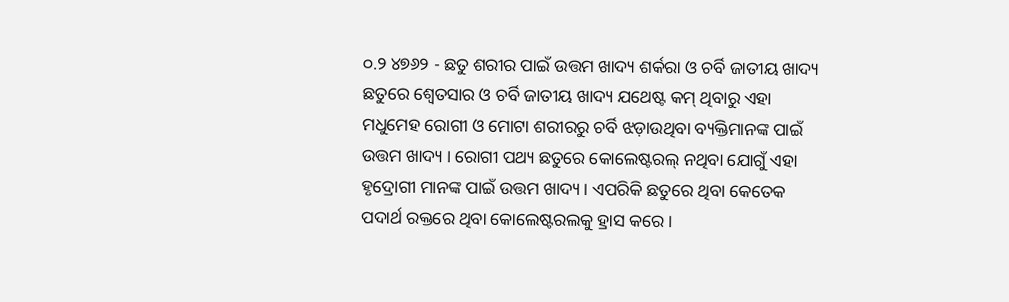୦.୨ ୪୭୬୨ - ଛତୁ ଶରୀର ପାଇଁ ଉତ୍ତମ ଖାଦ୍ୟ ଶର୍କରା ଓ ଚର୍ବି ଜାତୀୟ ଖାଦ୍ୟ ଛତୁରେ ଶ୍ଵେତସାର ଓ ଚର୍ବି ଜାତୀୟ ଖାଦ୍ୟ ଯଥେଷ୍ଟ କମ୍ ଥିବାରୁ ଏହା ମଧୁମେହ ରୋଗୀ ଓ ମୋଟା ଶରୀରରୁ ଚର୍ବି ଝଡ଼ାଉଥିବା ବ୍ୟକ୍ତିମାନଙ୍କ ପାଇଁ ଉତ୍ତମ ଖାଦ୍ୟ । ରୋଗୀ ପଥ୍ୟ ଛତୁରେ କୋଲେଷ୍ଟରଲ୍ ନଥିବା ଯୋଗୁଁ ଏହା ହୃଦ୍ରୋଗୀ ମାନଙ୍କ ପାଇଁ ଉତ୍ତମ ଖାଦ୍ୟ । ଏପରିକି ଛତୁରେ ଥିବା କେତେକ ପଦାର୍ଥ ରକ୍ତରେ ଥିବା କୋଲେଷ୍ଟରଲକୁ ହ୍ରାସ କରେ ।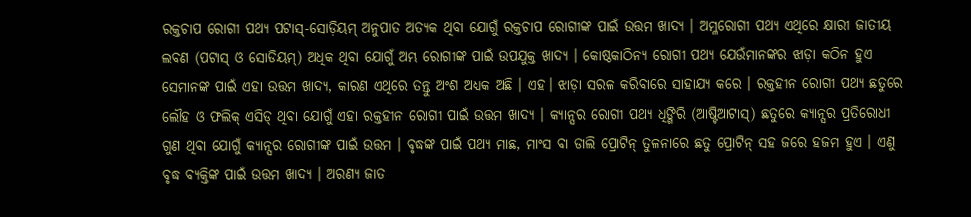ରକ୍ତଚାପ ରୋଗୀ ପଥ୍ୟ ପଟାସ୍-ସୋଡ଼ିୟମ୍ ଅନୁପାତ ଅତ୍ୟକ ଥିବା ଯୋଗୁଁ ରକ୍ତଚାପ ରୋଗୀଙ୍କ ପାଇଁ ଉତ୍ତମ ଖାଦ୍ୟ । ଅମ୍ଳରୋଗୀ ପଥ୍ୟ ଏଥିରେ କ୍ଷାରୀ ଜାତୀୟ ଲବଣ (ପଟାସ୍ ଓ ସୋଡିୟମ୍) ଅଧିକ ଥିବା ଯୋଗୁଁ ଅମ୍ଭ ରୋଗୀଙ୍କ ପାଇଁ ଉପଯୁକ୍ତ ଖାଦ୍ୟ । କୋଷ୍ଠକାଠିନ୍ୟ ରୋଗୀ ପଥ୍ୟ ଯେଉଁମାନଙ୍କର ଝାଡ଼ା କଠିନ ହୁଏ ସେମାନଙ୍କ ପାଇଁ ଏହା ଉତ୍ତମ ଖାଦ୍ୟ, କାରଣ ଏଥିରେ ତନ୍ତୁ ଅଂଶ ଅଧ୍ୟକ ଅଛି । ଏହ। ଝାଡ଼ା ସରଳ କରିବାରେ ସାହାଯ୍ୟ କରେ । ରକ୍ତହୀନ ରୋଗୀ ପଥ୍ୟ ଛତୁରେ ଲୌହ ଓ ଫଲିକ୍ ଏସିଡ୍ ଥିବା ଯୋଗୁଁ ଏହା ରକ୍ତହୀନ ରୋଗୀ ପାଇଁ ଉତ୍ତମ ଖାଦ୍ୟ । କ୍ୟାନ୍ସର ରୋଗୀ ପଥ୍ୟ ଧିଙ୍ଗିରି (ଆଷ୍ଟିଆଟାସ୍) ଛତୁରେ କ୍ୟାନ୍ସର ପ୍ରତିରୋଧୀ ଗୁଣ ଥିବା ଯୋଗୁଁ କ୍ୟାନ୍ସର ରୋଗୀଙ୍କ ପାଇଁ ଉତ୍ତମ । ବୃଦ୍ଧଙ୍କ ପାଇଁ ପଥ୍ୟ ମାଛ, ମାଂସ ବା ଡାଲି ପ୍ରୋଟିନ୍ ତୁଳନାରେ ଛତୁ ପ୍ରୋଟିନ୍ ସହ ଜରେ ହଜମ ହୁଏ । ଏଣୁ ବୃଦ୍ଧ ବ୍ୟକ୍ତିଙ୍କ ପାଇଁ ଉତ୍ତମ ଖାଦ୍ୟ । ଅରଣ୍ୟ ଜାତ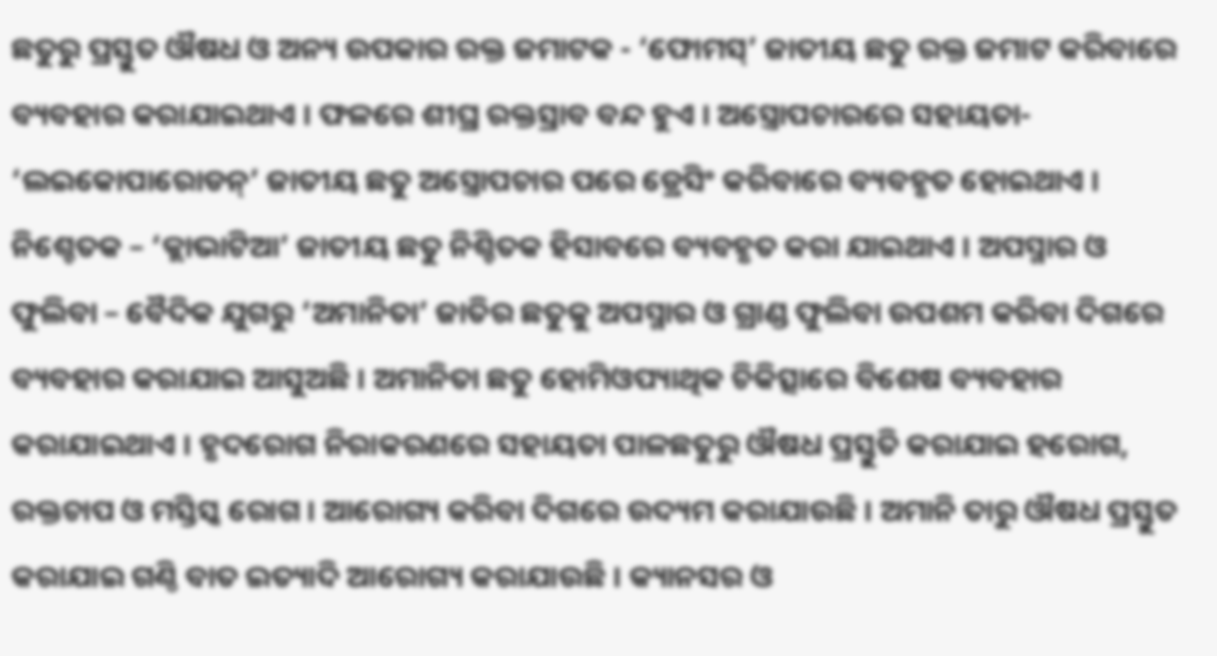ଛତୁରୁ ପ୍ରସ୍ତୁତ ଔଷଧ ଓ ଅନ୍ୟ ଉପକାର ରକ୍ତ ଜମାଟକ - ‘ଫୋମସ୍’ ଜାତୀୟ ଛତୁ ରକ୍ତ ଜମାଟ କରିବାରେ ବ୍ୟବହାର କରାଯାଇଥାଏ । ଫଳରେ ଶୀଘ୍ର ରକ୍ତସ୍ରାବ ବନ୍ଦ ହୁଏ । ଅସ୍ତ୍ରୋପଚାରରେ ସହାୟତା- ‘ଲଇକୋପାରୋଡନ୍’ ଜାତୀୟ ଛତୁ ଅସ୍ତ୍ରୋପଚାର ପରେ ଡ୍ରେସିଂ କରିବାରେ ବ୍ୟବହୃତ ହୋଇଥାଏ । ନିଶ୍ଚେତକ – ‘କ୍ଲାଭାଟିଆ’ ଜାତୀୟ ଛତୁ ନିଶ୍ଚିତକ ହିସାବରେ ବ୍ୟବହୃତ କରା ଯାଇଥାଏ । ଅପସ୍ମାର ଓ ଫୁଲିବା – ବୈଦିକ ଯୁଗରୁ ‘ଅମାନିତା’ ଜାତିର ଛତୁକୁ ଅପସ୍ମାର ଓ ଗ୍ରାଣ୍ଡ ଫୁଲିବା ଉପଶମ କରିବା ଦିଗରେ ବ୍ୟବହାର କରାଯାଇ ଆସୁଅଛି । ଅମାନିତା ଛତୁ ହୋମିଓପ୍ୟାଥିକ ଚିକିତ୍ସାରେ ବିଶେଷ ବ୍ୟବହାର କରାଯାଇଥାଏ । ହୃଦରୋଗ ନିରାକରଣରେ ସହାୟତା ପାଳଛତୁରୁ ଔଷଧ ପ୍ରସ୍ତୁତି କରାଯାଇ ହରୋଗ, ରକ୍ତଚାପ ଓ ମସ୍ତିସ୍କ ରୋଗ । ଆରୋଗ୍ୟ କରିବା ଦିଗରେ ଉଦ୍ୟମ କରାଯାଉଛି । ଅମାନି ତାରୁ ଔଷଧ ପ୍ରସ୍ତୁତ କରାଯାଇ ଗଣ୍ଠି ବାତ ଇତ୍ୟାଦି ଆରୋଗ୍ୟ କରାଯାଉଛି । କ୍ୟାନସର ଓ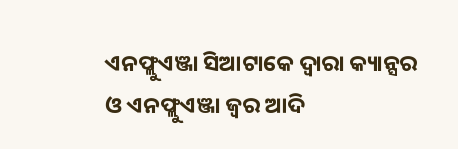ଏନଫ୍ଲୁଏଞ୍ଜା ସିଆଟାକେ ଦ୍ଵାରା କ୍ୟାନ୍ସର ଓ ଏନଫ୍ଲୁଏଞ୍ଜା ଜ୍ଵର ଆଦି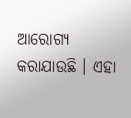ଆରୋଗ୍ୟ କରାଯାଉଛି । ଏହା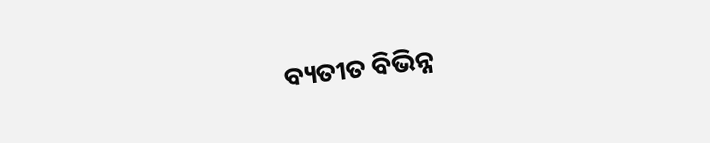ବ୍ୟତୀତ ବିଭିନ୍ନ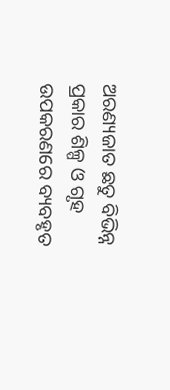ଅରଣ୍ୟଜାତ ଛତୁ ବିଭିନ୍ନ ପ୍ରକାର ଶିଳ୍ପ ଓ ଗୃହ ଉପକରଣରେ ବ୍ୟବହୃତ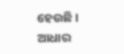ହେଉଛି । ଆଧାର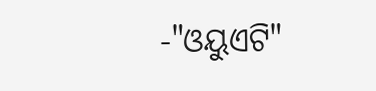-"ଓୟୁଏଟି"